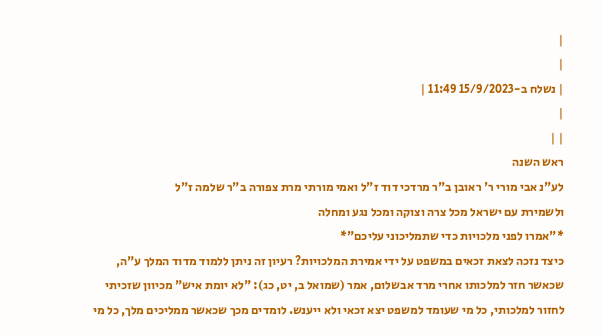|
|
| נשלח ב-15/9/2023 11:49 |
|
| |
ראש השנה
לע"נ אבי מורי ר' ראובן ב"ר מרדכי דוד ז"ל ואמי מורתי מרת צפורה ב"ר שלמה ז"ל
ולשמירת עם ישראל מכל צרה וצוקה ומכל נגע ומחלה
*"אמרו לפני מלכויות כדי שתמליכוני עליכם"*
כיצד נזכה לצאת זכאים במשפט על ידי אמירת המלכויות? רעיון זה ניתן ללמוד מדוד המלך ע"ה, שכאשר חזר למלכותו אחרי מרד אבשלום, אמר (שמואל ב, יט, כג): "לא יומת איש" מכיוון שזכיתי לחזור למלכותי, כל מי שעומד למשפט יצא זכאי ולא ייענש. לומדים מכך שכאשר ממליכים מלך, כל מי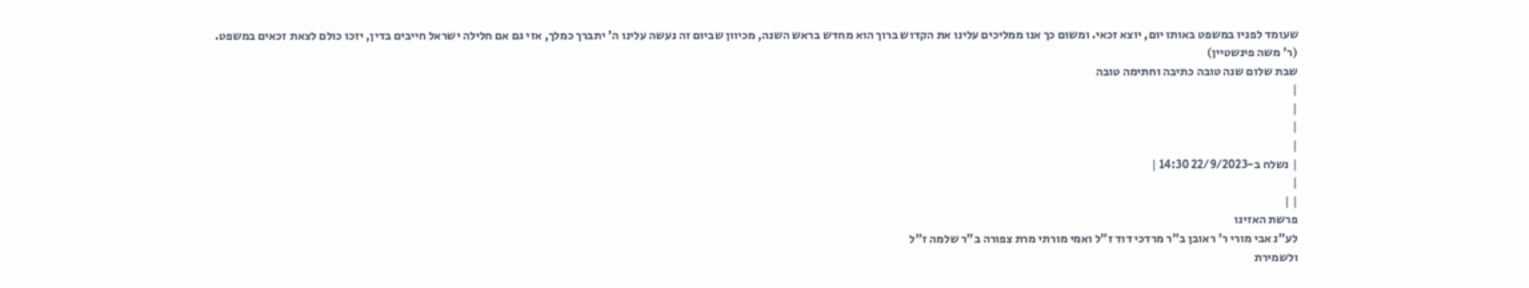שעומד לפניו במשפט באותו יום, יוצא זכאי. ומשום כך אנו ממליכים עלינו את הקדוש ברוך הוא מחדש בראש השנה, מכיוון שביום זה נעשה עלינו ה' יתברך כמלך, אזי גם אם חלילה ישראל חייבים בדין, יזכו כולם לצאת זכאים במשפט.
(ר' משה פינשטיין)
שבת שלום שנה טובה כתיבה וחתימה טובה
|
|
|
|
| נשלח ב-22/9/2023 14:30 |
|
| |
פרשת האזינו
לע"נ אבי מורי ר' ראובן ב"ר מרדכי דוד ז"ל ואמי מורתי מרת צפורה ב"ר שלמה ז"ל
ולשמירת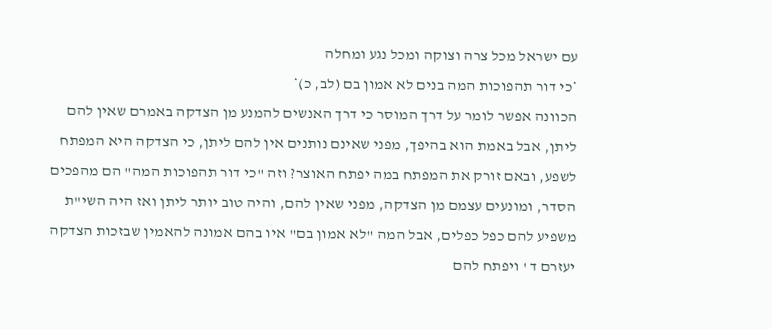עם ישראל מכל צרה וצוקה ומכל נגע ומחלה
*כי דור תהפוכות המה בנים לא אמון בם (לב, כ)*
הכוונה אפשר לומר על דרך המוסר כי דרך האנשים להמנע מן הצדקה באמרם שאין להם ליתן, אבל באמת הוא בהיפך, מפני שאינם נותנים אין להם ליתן, כי הצדקה היא המפתח לשפע, ובאם זורק את המפתח במה יפתח האוצר? וזה "כי דור תהפוכות המה" הם מהפכים הסדר, ומונעים עצמם מן הצדקה, מפני שאין להם, והיה טוב יותר ליתן ואז היה השי"ת משפיע להם כפל כפלים, אבל המה "לא אמון בם" איו בהם אמונה להאמין שבזכות הצדקה יעזרם ד ' ויפתח להם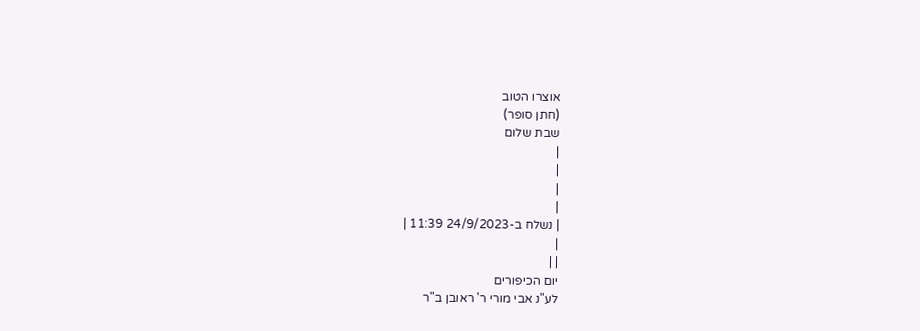אוצרו הטוב
(חתן סופר)
שבת שלום
|
|
|
|
| נשלח ב-24/9/2023 11:39 |
|
| |
יום הכיפורים
לע"נ אבי מורי ר' ראובן ב"ר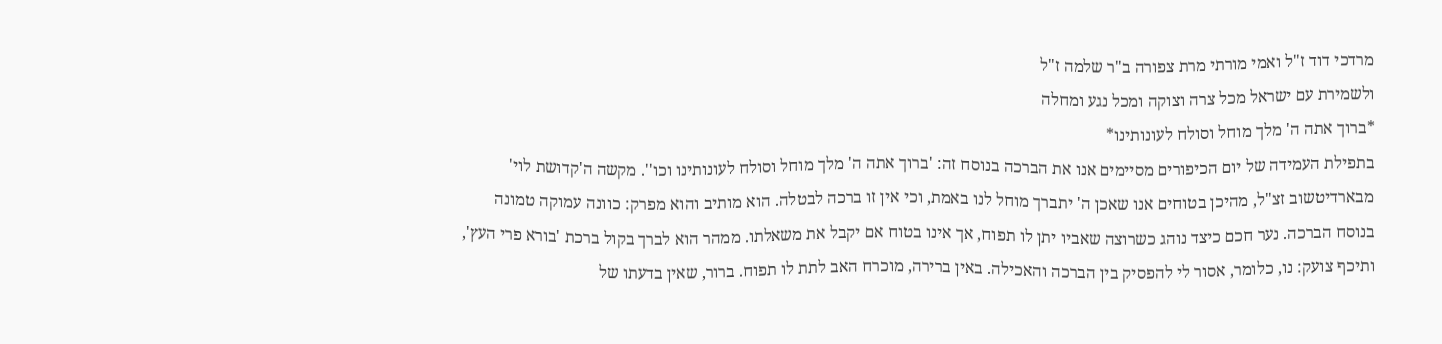מרדכי דוד ז"ל ואמי מורתי מרת צפורה ב"ר שלמה ז"ל
ולשמירת עם ישראל מכל צרה וצוקה ומכל נגע ומחלה
*ברוך אתה ה' מלך מוחל וסולח לעונותינו*
בתפילת העמידה של יום הכיפורים מסיימים אנו את הברכה בנוסח זה: 'ברוך אתה ה' מלך מוחל וסולח לעונותינו וכו''. מקשה ה'קדושת לוי' מבארדיטשוב זצ"ל, מהיכן בטוחים אנו שאכן ה' יתברך מוחל לנו באמת, וכי אין זו ברכה לבטלה. הוא מותיב והוא מפרק: כוונה עמוקה טמונה בנוסח הברכה. נער חכם כיצד נוהג כשרוצה שאביו יתן לו תפוח, אך אינו בטוח אם יקבל את משאלתו. ממהר הוא לברך בקול ברכת 'בורא פרי העץ', ותיכף צועק: נו, כלומר, אסור לי להפסיק בין הברכה והאכילה. באין ברירה, מוכרח האב לתת לו תפוח. ברור, שאין בדעתו של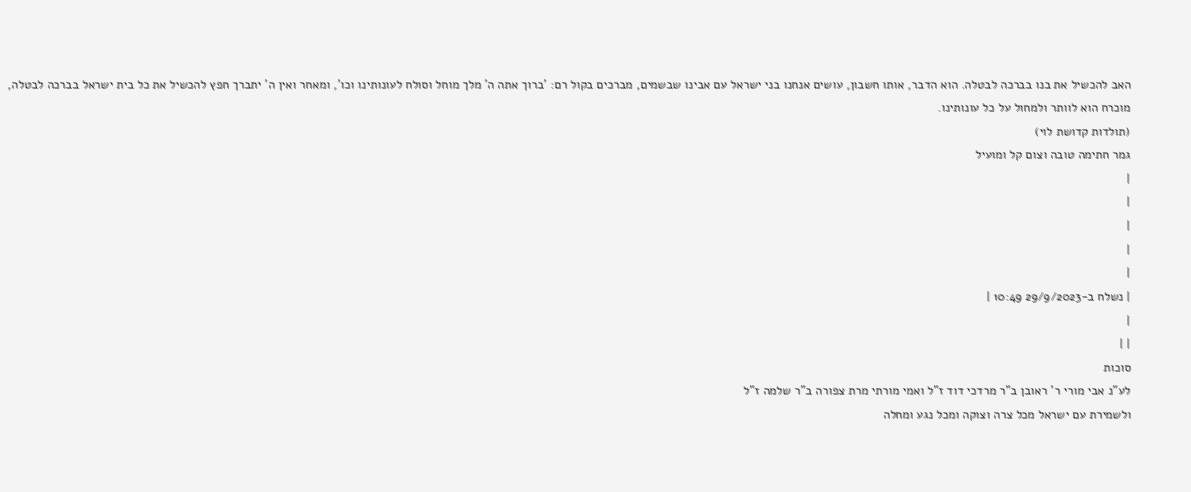האב להכשיל את בנו בברכה לבטלה. הוא הדבר, אותו חשבון, עושים אנחנו בני ישראל עם אבינו שבשמים, מברכים בקול רם: 'ברוך אתה ה' מלך מוחל וסולח לעונותינו וכו', ומאחר ואין ה' יתברך חפץ להכשיל את כל בית ישראל בברכה לבטלה, מוכרח הוא לוותר ולמחול על כל עונותינו.
(תולדות קדושת לוי)
גמר חתימה טובה וצום קל ומועיל
|
|
|
|
|
| נשלח ב-29/9/2023 10:49 |
|
| |
סוכות
לע"נ אבי מורי ר' ראובן ב"ר מרדכי דוד ז"ל ואמי מורתי מרת צפורה ב"ר שלמה ז"ל
ולשמירת עם ישראל מכל צרה וצוקה ומכל נגע ומחלה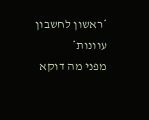*ראשון לחשבון עוונות*
מפני מה דוקא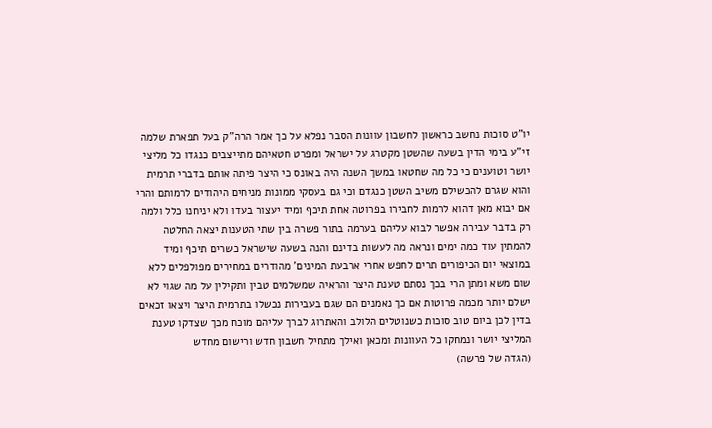יו"ט סוכות נחשב כראשון לחשבון עוונות הסבר נפלא על כך אמר הרה"ק בעל תפארת שלמה זי"ע בימי הדין בשעה שהשטן מקטרג על ישראל ומפרט חטאיהם מתייצבים כנגדו כל מליצי יושר וטוענים כי כל מה שחטאו במשך השנה היה באונס כי היצר פיתה אותם בדברי תרמית והוא שגרם להכשילם משיב השטן כנגדם וכי גם בעסקי ממונות מניחים היהודים לרמותם והרי אם יבוא מאן דהוא לרמות לחבירו בפרוטה אחת תיכף ומיד יעצור בעדו ולא יניחנו כלל ולמה רק בדבר עבירה אפשר לבוא עליהם בערמה בתור פשרה בין שתי הטענות יצאה החלטה להמתין עוד כמה ימים ונראה מה לעשות בדינם והנה בשעה שישראל כשרים תיכף ומיד במוצאי יום הכיפורים תרים לחפש אחרי ארבעת המינים' מהודרים במחירים מפולפלים ללא שום משא ומתן הרי בכך נסתם טענת היצר והראיה שמשלמים טבין ותקילין על מה שגוי לא ישלם יותר מכמה פרוטות אם כך נאמנים הם שגם בעבירות נכשלו בתרמית היצר ויצאו זכאים בדין לכן ביום טוב סוכות כשנוטלים הלולב והאתרוג לברך עליהם מוכח מכך שצדקו טענת המליצי יושר ונמחקו כל העוונות ומכאן ואילך מתחיל חשבון חדש ורישום מחדש
(הגדה של פרשה)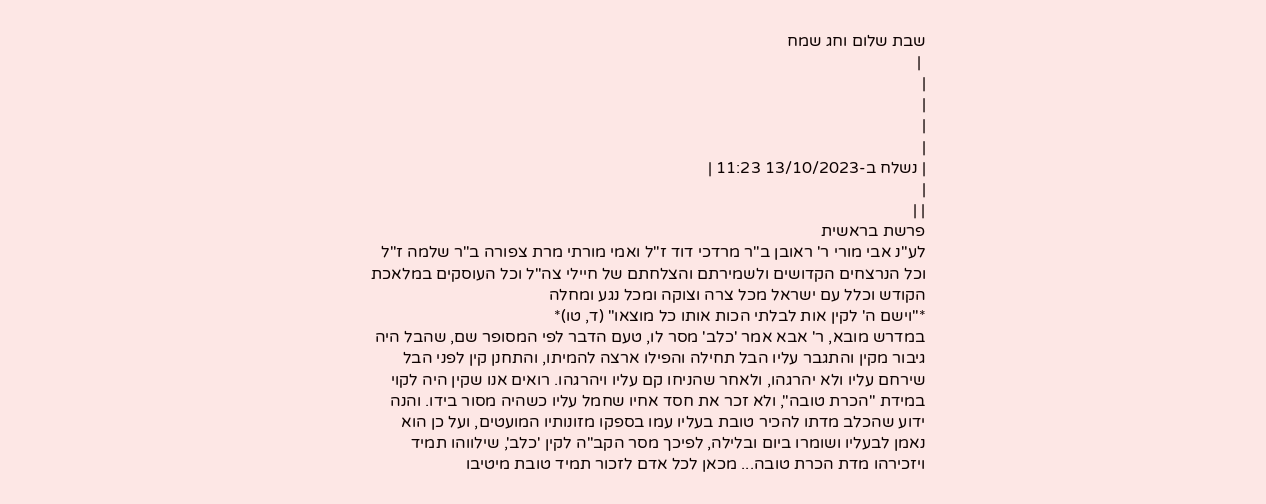שבת שלום וחג שמח
 |
|
|
|
|
| נשלח ב-13/10/2023 11:23 |
|
| |
פרשת בראשית
לע"נ אבי מורי ר' ראובן ב"ר מרדכי דוד ז"ל ואמי מורתי מרת צפורה ב"ר שלמה ז"ל
וכל הנרצחים הקדושים ולשמירתם והצלחתם של חיילי צה"ל וכל העוסקים במלאכת הקודש וכלל עם ישראל מכל צרה וצוקה ומכל נגע ומחלה
*"וישם ה' לקין אות לבלתי הכות אותו כל מוצאו" (ד, טו)*
במדרש מובא, ר' אבא אמר 'כלב' מסר לו, טעם הדבר לפי המסופר שם, שהבל היה גיבור מקין והתגבר עליו הבל תחילה והפילו ארצה להמיתו, והתחנן קין לפני הבל שירחם עליו ולא יהרגהו, ולאחר שהניחו קם עליו ויהרגהו. רואים אנו שקין היה לקוי במידת "הכרת טובה", ולא זכר את חסד אחיו שחמל עליו כשהיה מסור בידו. והנה ידוע שהכלב מדתו להכיר טובת בעליו עמו בספקו מזונותיו המועטים, ועל כן הוא נאמן לבעליו ושומרו ביום ובלילה, לפיכך מסר הקב"ה לקין 'כלב', שילווהו תמיד ויזכירהו מדת הכרת טובה... מכאן לכל אדם לזכור תמיד טובת מיטיבו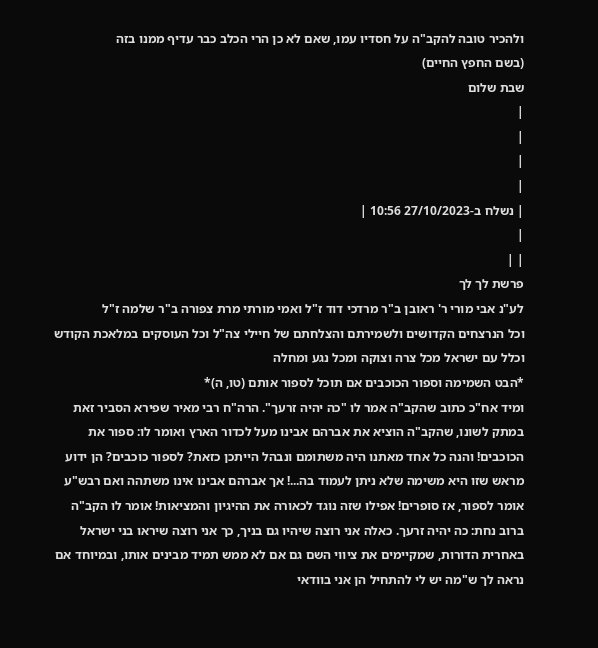ולהכיר טובה להקב"ה על חסדיו עמו, שאם לא כן הרי הכלב כבר עדיף ממנו בזה
(בשם החפץ החיים)
שבת שלום
|
|
|
|
| נשלח ב-27/10/2023 10:56 |
|
| |
פרשת לך לך
לע"נ אבי מורי ר' ראובן ב"ר מרדכי דוד ז"ל ואמי מורתי מרת צפורה ב"ר שלמה ז"ל
וכל הנרצחים הקדושים ולשמירתם והצלחתם של חיילי צה"ל וכל העוסקים במלאכת הקודש וכלל עם ישראל מכל צרה וצוקה ומכל נגע ומחלה
*הבט השמימה וספור הכוכבים אם תוכל לספור אותם (טו, ה)*
ומיד אח"כ כתוב שהקב"ה אמר לו "כה יהיה זרעך". הרה"ח רבי מאיר שפירא הסביר זאת במתק לשונו, שהקב"ה הוציא את אברהם אבינו מעל לכדור הארץ ואומר לו: ספור את הכוכבים! והנה כל אחד מאתנו היה משתומם ונבהל הייתכן כזאת? לספור כוכבים? הן ידוע מראש שזו היא משימה שלא ניתן לעמוד בה...! אך אברהם אבינו אינו משתהה ואם רבש"ע אומר לספור, אז סופרים! אפילו שזה נוגד לכאורה את ההיגיון והמציאות! אומר לו הקב"ה ברוב נחת: כה יהיה זרעך. כאלה אני רוצה שיהיו גם בניך, כך אני רוצה שיראו בני ישראל באחרית הדורות, שמקיימים את ציווי השם גם אם לא ממש תמיד מבינים אותו, ובמיוחד אם נראה לך ש"מה יש לי להתחיל הן אני בוודאי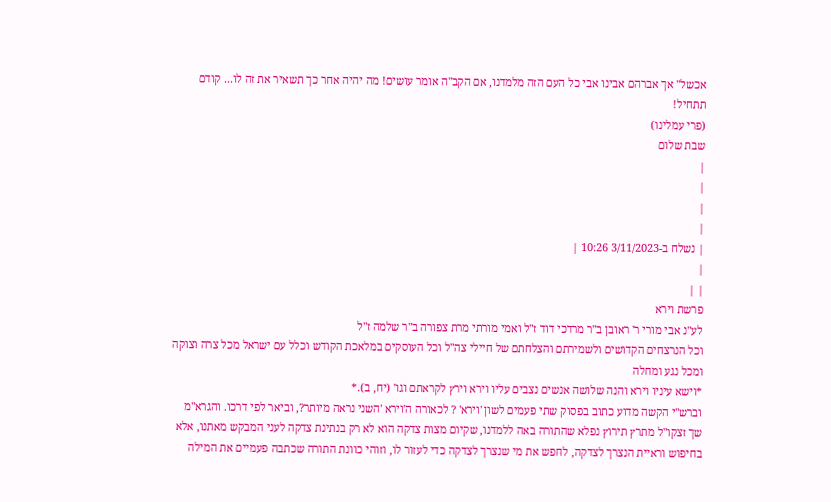אכשל" אך אברהם אבינו אבי כל העם הזה מלמדנו, אם הקב"ה אומר עושים! מה יהיה אחר כך תשאיר את זה לו... קודם תתחיל!
(פרי עמלינו)
שבת שלום
|
|
|
|
| נשלח ב-3/11/2023 10:26 |
|
| |
פרשת וירא
לע"נ אבי מורי ר' ראובן ב"ר מרדכי דוד ז"ל ואמי מורתי מרת צפורה ב"ר שלמה ז"ל
וכל הנרצחים הקדושים ולשמירתם והצלחתם של חיילי צה"ל וכל העוסקים במלאכת הקודש וכלל עם ישראל מכל צרה וצוקה ומכל נגע ומחלה
*וישא עיניו וירא והנה שלושה אנשים נצבים עליו וירא וירץ לקראתם וגו' (יח, ב).*
וברש"י הקשה מדוע כתוב בפסוק שתי פעמים לשון 'וירא' ? לכאורה ה'וירא 'השני נראה מיותר?, וביאר לפי דרכו. והגרא"מ שך זצקו"ל מתרץ תירוץ נפלא שהתורה באה ללמדנו, שקיום מצות צדקה הוא לא רק בנתינת צדקה לעני המבקש מאתנו, אלא בחיפוש וראיית הנצרך לצדקה, לחפש את מי שנצרך לצדקה כדי לעזור לו, וזוהי כוונת התורה שכתבה פעמיים את המילה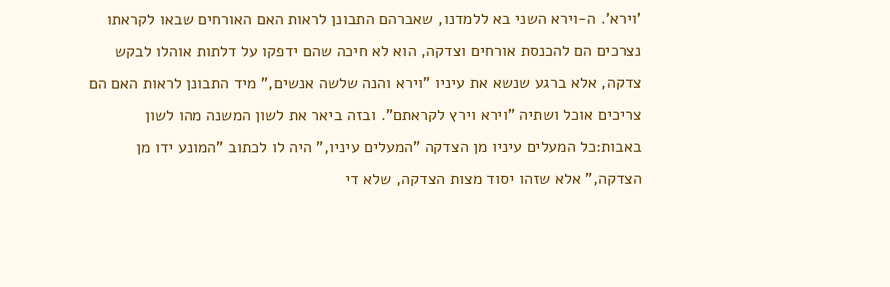'וירא'. ה-וירא השני בא ללמדנו, שאברהם התבונן לראות האם האורחים שבאו לקראתו נצרכים הם להכנסת אורחים וצדקה, הוא לא חיכה שהם ידפקו על דלתות אוהלו לבקש צדקה, אלא ברגע שנשא את עיניו "וירא והנה שלשה אנשים," מיד התבונן לראות האם הם צריכים אוכל ושתיה "וירא וירץ לקראתם". ובזה ביאר את לשון המשנה מהו לשון באבות:כל המעלים עיניו מן הצדקה "המעלים עיניו," היה לו לכתוב "המונע ידו מן הצדקה," אלא שזהו יסוד מצות הצדקה, שלא די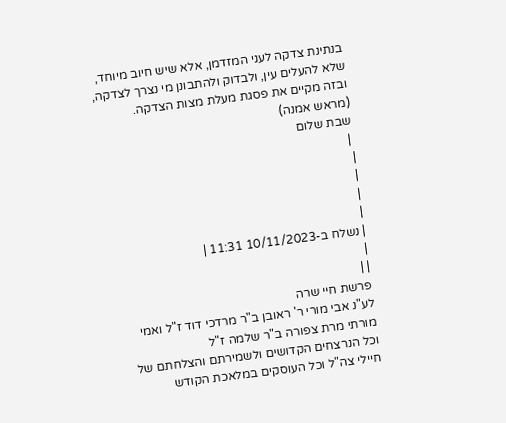בנתינת צדקה לעני המזדמן, אלא שיש חיוב מיוחד, שלא להעלים עין, ולבדוק ולהתבונן מי נצרך לצדקה, ובזה מקיים את פסגת מעלת מצות הצדקה.
(מראש אמנה)
שבת שלום
 |
|
|
|
|
| נשלח ב-10/11/2023 11:31 |
|
| |
פרשת חיי שרה
לע"נ אבי מורי ר' ראובן ב"ר מרדכי דוד ז"ל ואמי מורתי מרת צפורה ב"ר שלמה ז"ל
וכל הנרצחים הקדושים ולשמירתם והצלחתם של חיילי צה"ל וכל העוסקים במלאכת הקודש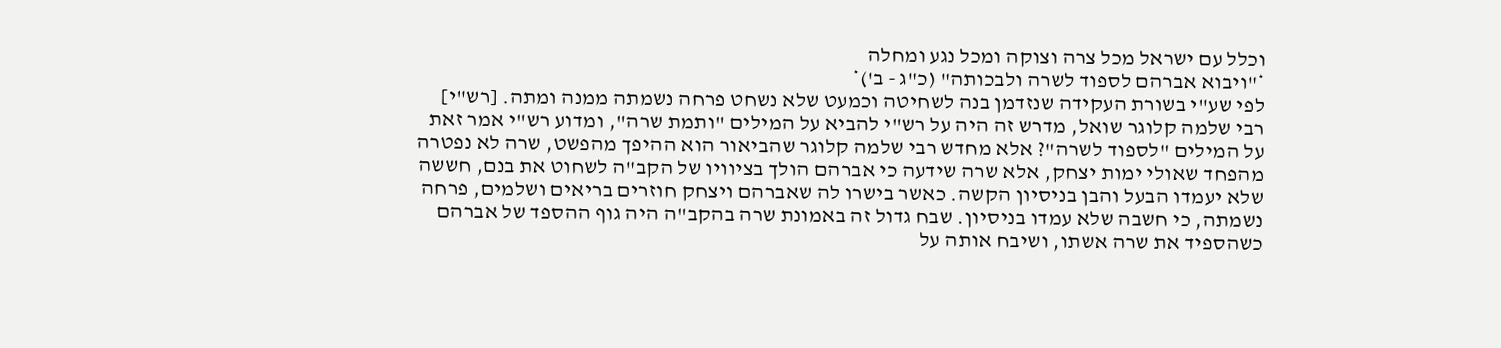וכלל עם ישראל מכל צרה וצוקה ומכל נגע ומחלה
*"ויבוא אברהם לספוד לשרה ולבכותה" (כ"ג - ב')*
לפי שע"י בשורת העקידה שנזדמן בנה לשחיטה וכמעט שלא נשחט פרחה נשמתה ממנה ומתה. [רש"י]
רבי שלמה קלוגר שואל, מדרש זה היה על רש"י להביא על המילים "ותמת שרה", ומדוע רש"י אמר זאת על המילים "לספוד לשרה"? אלא מחדש רבי שלמה קלוגר שהביאור הוא ההיפך מהפשט, שרה לא נפטרה מהפחד שאולי ימות יצחק, אלא שרה שידעה כי אברהם הולך בציוויו של הקב"ה לשחוט את בנם, חששה שלא יעמדו הבעל והבן בניסיון הקשה. כאשר בישרו לה שאברהם ויצחק חוזרים בריאים ושלמים, פרחה נשמתה, כי חשבה שלא עמדו בניסיון. שבח גדול זה באמונת שרה בהקב"ה היה גוף ההספד של אברהם כשהספיד את שרה אשתו, ושיבח אותה על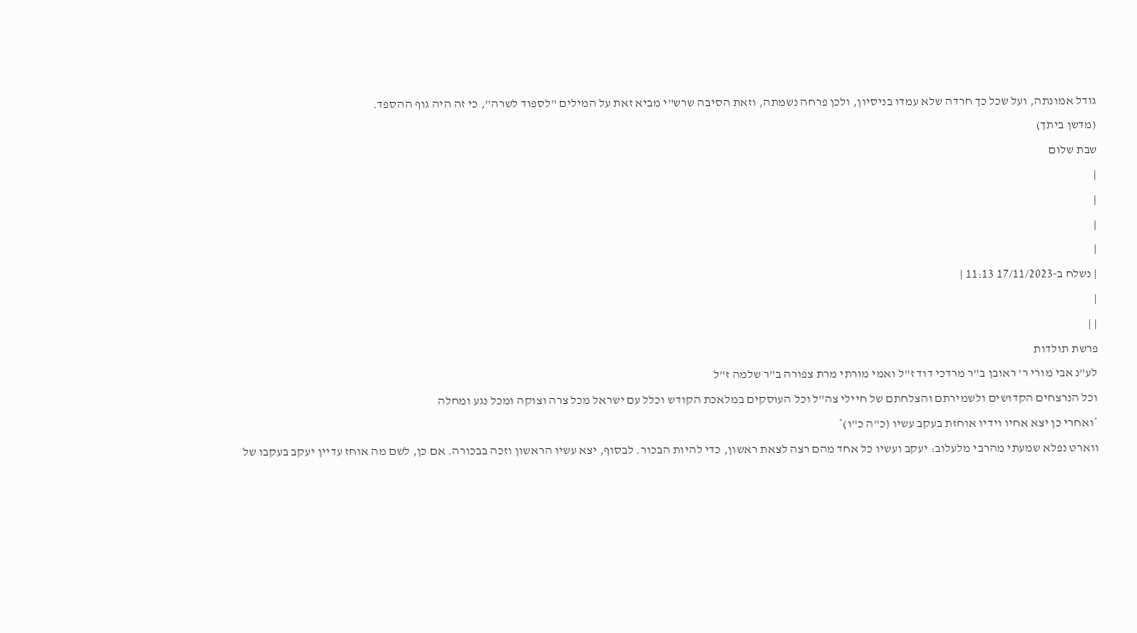גודל אמונתה, ועל שכל כך חרדה שלא עמדו בניסיון, ולכן פרחה נשמתה, וזאת הסיבה שרש"י מביא זאת על המילים "לספוד לשרה", כי זה היה גוף ההספד.
(מדשן ביתך)
שבת שלום
|
|
|
|
| נשלח ב-17/11/2023 11:13 |
|
| |
פרשת תולדות
לע"נ אבי מורי ר' ראובן ב"ר מרדכי דוד ז"ל ואמי מורתי מרת צפורה ב"ר שלמה ז"ל
וכל הנרצחים הקדושים ולשמירתם והצלחתם של חיילי צה"ל וכל העוסקים במלאכת הקודש וכלל עם ישראל מכל צרה וצוקה ומכל נגע ומחלה
*ואחרי כן יצא אחיו וידיו אוחזת בעקב עשיו (כ"ה כ"ו)*
ווארט נפלא שמעתי מהרבי מלעלוב: יעקב ועשיו כל אחד מהם רצה לצאת ראשון, כדי להיות הבכור. לבסוף, יצא עשיו הראשון וזכה בבכורה. אם כן, לשם מה אוחז עדיין יעקב בעקבו של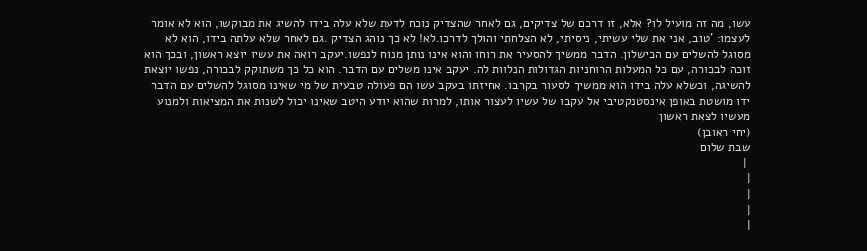עשו, מה זה מועיל לו? אלא, זו דרכם של צדיקים, גם לאחר שהצדיק נוכח לדעת שלא עלה בידו להשיג את מבוקשו, הוא לא אומר לעצמו: 'טוב, אני את שלי עשיתי, ניסיתי, לא הצלחתי והולך לדרכו.לא! לא כך נוהג הצדיק .גם לאחר שלא עלתה בידו, הוא לא מסוגל להשלים עם הכישלון. הדבר ממשיך להסעיר את רוחו והוא אינו נותן מנוח לנפשו.יעקב רואה את עשיו יוצא ראשון, ובכך הוא זוכה לבכורה, עם כל המעלות הרוחניות הגדולות הנלוות לה. יעקב אינו משלים עם הדבר. הוא כל כך משתוקק לבכורה, נפשו יוצאת להשיגה, וכשלא עלה בידו הוא ממשיך לסעור בקרבו. אחיזתו בעקב עשו הם פעולה טבעית של מי שאינו מסוגל להשלים עם הדבר ידו מושטת באופן אינסטנקטיבי אל עקבו של עשיו לעצור אותו, למרות שהוא יודע היטב שאינו יכול לשנות את המציאות ולמנוע מעשיו לצאת ראשון
(יחי ראובן)
שבת שלום
 |
|
|
|
|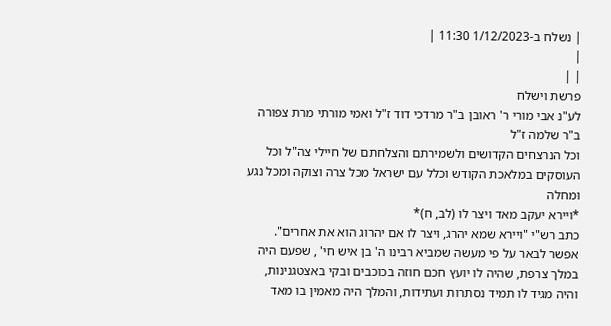| נשלח ב-1/12/2023 11:30 |
|
| |
פרשת וישלח
לע"נ אבי מורי ר' ראובן ב"ר מרדכי דוד ז"ל ואמי מורתי מרת צפורה ב"ר שלמה ז"ל
וכל הנרצחים הקדושים ולשמירתם והצלחתם של חיילי צה"ל וכל העוסקים במלאכת הקודש וכלל עם ישראל מכל צרה וצוקה ומכל נגע ומחלה
*ויירא יעקב מאד ויצר לו (לב, ח)*
כתב רש"י "ויירא שמא יהרג, ויצר לו אם יהרוג הוא את אחרים". אפשר לבאר על פי מעשה שמביא רבינו ה' בן איש חי' , שפעם היה במלך צרפת, שהיה לו יועץ חכם חוזה בכוכבים ובקי באצטגנינות, והיה מגיד לו תמיד נסתרות ועתידות, והמלך היה מאמין בו מאד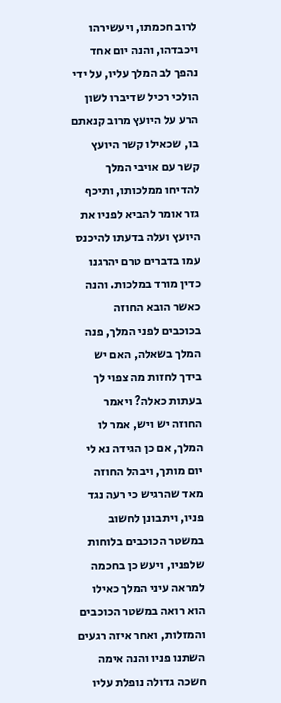לרוב חכמתו, ויעשירהו ויכבדהו, והנה יום אחד נהפך לב המלך עליו, על ידי הולכי רכיל שדיברו לשון הרע על היועץ מרוב קנאתם בו, שכאילו קשר היועץ קשר עם אויבי המלך להדיחו ממלכותו, ותיכף גזר אומר להביא לפניו את היועץ ועלה בדעתו להיכנס עמו בדברים טרם יהרגנו כדין מורד במלכות. והנה כאשר הובא החוזה בכוכבים לפני המלך, פנה המלך בשאלה, האם יש בידך לחזות מה צפוי לך בעתות כאלה? ויאמר החוזה יש ויש, אמר לו המלך, אם כן הגידה נא לי יום מותך, ויבהל החוזה מאד שהרגיש כי רעה נגד פניו, ויתבונן לחשוב במשטר הכוכבים בלוחות שלפניו, ויעש כן בחכמה למראה עיני המלך כאילו הוא רואה במשטר הכוכבים והמזלות, ואחר איזה רגעים השתנו פניו והנה אימה חשכה גדולה נופלת עליו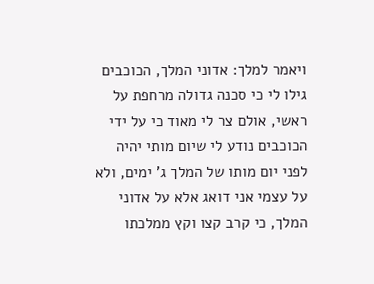ויאמר למלך: אדוני המלך, הכוכבים גילו לי כי סכנה גדולה מרחפת על ראשי, אולם צר לי מאוד כי על ידי הכוכבים נודע לי שיום מותי יהיה לפני יום מותו של המלך ג' ימים, ולא על עצמי אני דואג אלא על אדוני המלך, כי קרב קצו וקץ ממלכתו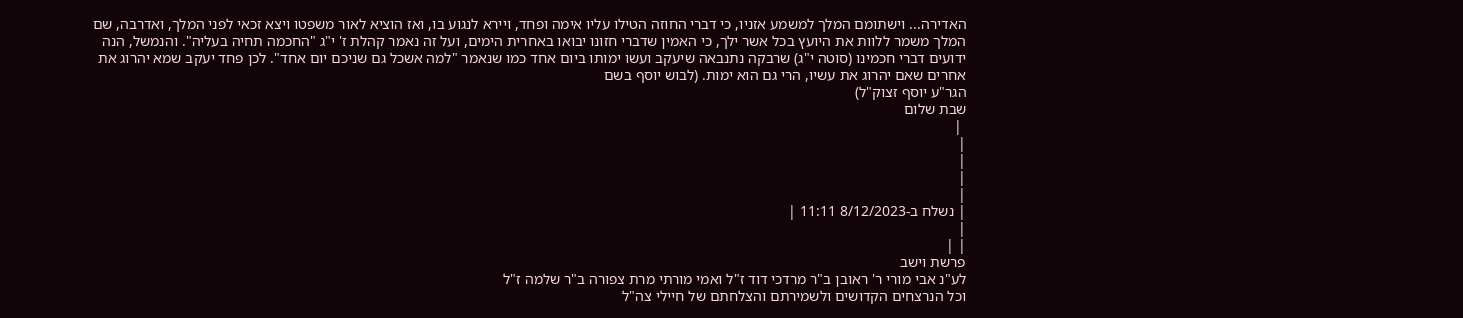האדירה... וישתומם המלך למשמע אזניו, כי דברי החוזה הטילו עליו אימה ופחד, ויירא לנגוע בו, ואז הוציא לאור משפטו ויצא זכאי לפני המלך, ואדרבה, שם המלך משמר ללוות את היועץ בכל אשר ילך, כי האמין שדברי חזונו יבואו באחרית הימים, ועל זה נאמר קהלת ז' י"ג "החכמה תחיה בעליה". והנמשל, הנה ידועים דברי חכמינו (סוטה י"ג) שרבקה נתנבאה שיעקב ועשו ימותו ביום אחד כמו שנאמר "למה אשכל גם שניכם יום אחד". לכן פחד יעקב שמא יהרוג את אחרים שאם יהרוג את עשיו, הרי גם הוא ימות. (לבוש יוסף בשם
הגר"ע יוסף זצוק"ל)
שבת שלום
 |
|
|
|
|
| נשלח ב-8/12/2023 11:11 |
|
| |
פרשת וישב
לע"נ אבי מורי ר' ראובן ב"ר מרדכי דוד ז"ל ואמי מורתי מרת צפורה ב"ר שלמה ז"ל
וכל הנרצחים הקדושים ולשמירתם והצלחתם של חיילי צה"ל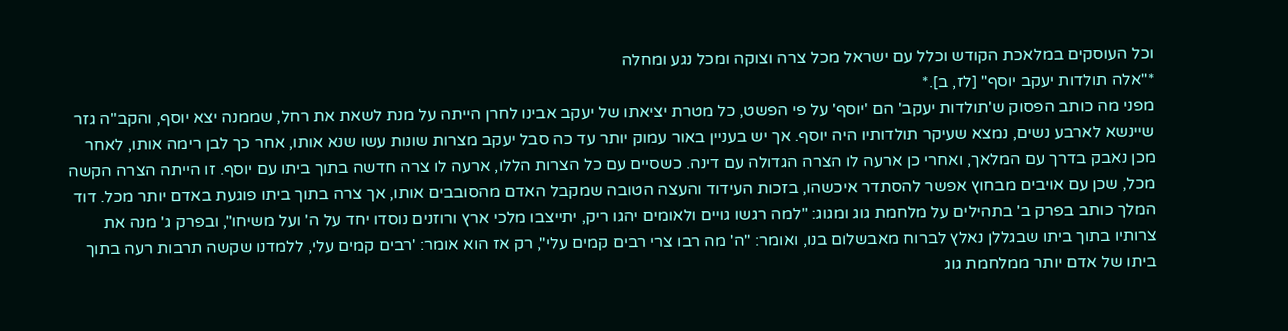וכל העוסקים במלאכת הקודש וכלל עם ישראל מכל צרה וצוקה ומכל נגע ומחלה
*"אלה תולדות יעקב יוסף" [לז, ב].*
מפני מה כותב הפסוק ש'תולדות יעקב' הם 'יוסף' על פי הפשט, כל מטרת יציאתו של יעקב אבינו לחרן הייתה על מנת לשאת את רחל, שממנה יצא יוסף, והקב"ה גזר שיינשא לארבע נשים, נמצא שעיקר תולדותיו היה יוסף. אך יש בעניין באור עמוק יותר עד כה סבל יעקב מצרות שונות עשו שנא אותו, אחר כך לבן רימה אותו, לאחר מכן נאבק בדרך עם המלאך, ואחרי כן ארעה לו הצרה הגדולה עם דינה. כשסיים עם כל הצרות הללו, ארעה לו צרה חדשה בתוך ביתו עם יוסף. זו הייתה הצרה הקשה מכל, שכן עם אויבים מבחוץ אפשר להסתדר איכשהו, בזכות העידוד והעצה הטובה שמקבל האדם מהסובבים אותו, אך צרה בתוך ביתו פוגעת באדם יותר מכל. דוד המלך כותב בפרק ב' בתהילים על מלחמת גוג ומגוג: "למה רגשו גויים ולאומים יהגו ריק, יתייצבו מלכי ארץ ורוזנים נוסדו יחד על ה' ועל משיחו", ובפרק ג' מנה את צרותיו בתוך ביתו שבגללן נאלץ לברוח מאבשלום בנו, ואומר: "ה' מה רבו צרי רבים קמים עלי", רק אז הוא אומר: 'רבים קמים עלי, ללמדנו שקשה תרבות רעה בתוך ביתו של אדם יותר ממלחמת גוג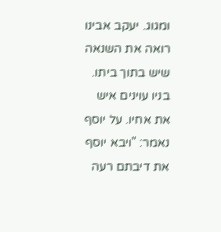ומגוג. יעקב אבינו רואה את השנאה שיש בתוך ביתו. בניו עוינים איש את אחיו. על יוסף נאמר: "ויבא יוסף את דיבתם רעה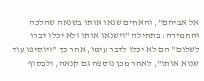אל אביהם", והאחים שנאו אותו בשנאה שהלכה והחמירה: בתחילה "וישנאו אותו ולא יכלו דברו לשלום" הם לא יכלו לדבר עימו, אחר כך "ויוסיפו עוד שנוא אותו", לאחר מכן נוספה גם קנאה, ולבסוף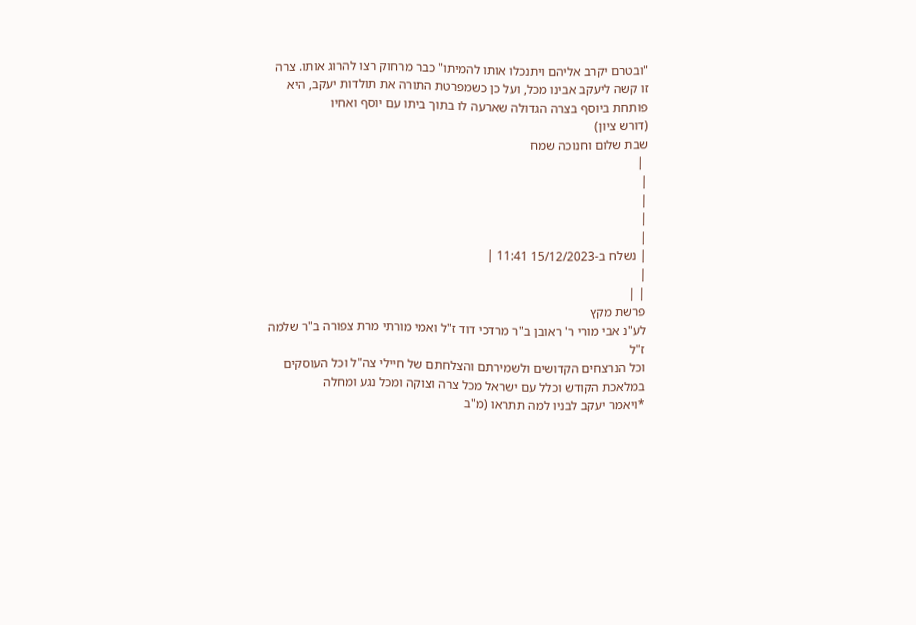"ובטרם יקרב אליהם ויתנכלו אותו להמיתו" כבר מרחוק רצו להרוג אותו. צרה זו קשה ליעקב אבינו מכל, ועל כן כשמפרטת התורה את תולדות יעקב, היא פותחת ביוסף בצרה הגדולה שארעה לו בתוך ביתו עם יוסף ואחיו
(דורש ציון)
שבת שלום וחנוכה שמח
 |
|
|
|
|
| נשלח ב-15/12/2023 11:41 |
|
| |
פרשת מקץ
לע"נ אבי מורי ר' ראובן ב"ר מרדכי דוד ז"ל ואמי מורתי מרת צפורה ב"ר שלמה ז"ל
וכל הנרצחים הקדושים ולשמירתם והצלחתם של חיילי צה"ל וכל העוסקים במלאכת הקודש וכלל עם ישראל מכל צרה וצוקה ומכל נגע ומחלה
*ויאמר יעקב לבניו למה תתראו (מ"ב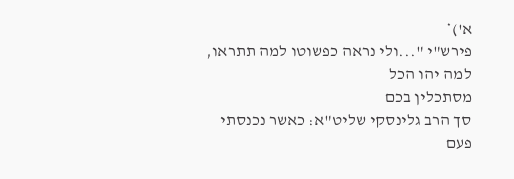א')*
פירש"י "...ולי נראה כפשוטו למה תתראו, למה יהו הכל
מסתכלין בכם
סך הרב גלינסקי שליט"א: כאשר נכנסתי פעם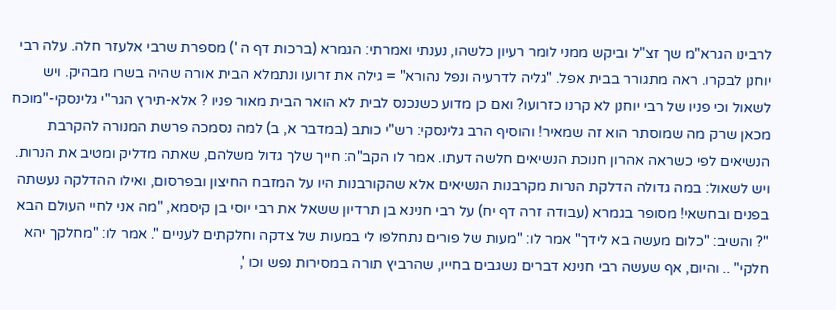לרבינו הגרא"מ שך זצ"ל וביקש ממני לומר רעיון כלשהו, נענתי ואמרתי: הגמרא (ברכות דף ה ') מספרת שרבי אלעזר חלה. עלה רבי יוחנן לבקרו. ראה מתגורר בבית אפל. "גליה לדרעיה ונפל נהורא" = גילה את זרועו ונתמלא הבית אורה שהיה בשרו מבהיק. ויש לשאול וכי פניו של רבי יוחנן לא קרנו כזרועו? ואם כן מדוע כשנכנס לבית לא הואר הבית מאור פניו ? אלא-תירץ הגר"י גלינסקי-"מוכח מכאן שרק מה שמוסתר הוא זה שמאיר! והוסיף הרב גלינסקי: רש"י כותב (במדבר א, ב) למה נסמכה פרשת המנורה להקרבת הנשיאים לפי כשראה אהרון חנוכת הנשיאים חלשה דעתו. אמר לו הקב"ה: חייך שלך גדול משלהם, שאתה מדליק ומטיב את הנרות. ויש לשאול: במה גדולה הדלקת הנרות מקרבנות הנשיאים אלא שהקורבנות היו על המזבח החיצון ובפרסום, ואילו ההדלקה נעשתה בפנים ובחשאי! מסופר בגמרא (עבודה זרה דף יח) על רבי חנינא בן תרדיון ששאל את רבי יוסי בן קיסמא, "מה אני לחיי העולם הבא "? והשיב: "כלום מעשה בא לידך" אמר לו: "מעות של פורים נתחלפו לי במעות של צדקה וחלקתים לעניים ". אמר לו: "מחלקך יהא חלקי" .. והיום, אף שעשה רבי חנינא דברים נשגבים בחייו, שהרביץ תורה במסירות נפש וכו ',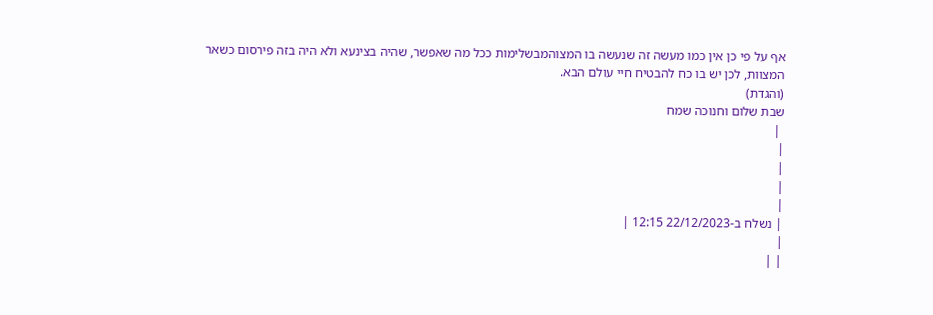אף על פי כן אין כמו מעשה זה שנעשה בו המצוהמבשלימות ככל מה שאפשר, שהיה בצינעא ולא היה בזה פירסום כשאר המצוות, לכן יש בו כח להבטיח חיי עולם הבא.
(והגדת)
שבת שלום וחנוכה שמח
 |
|
|
|
|
| נשלח ב-22/12/2023 12:15 |
|
| |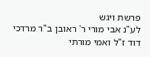פרשת ויגש
לע"נ אבי מורי ר' ראובן ב"ר מרדכי דוד ז"ל ואמי מורתי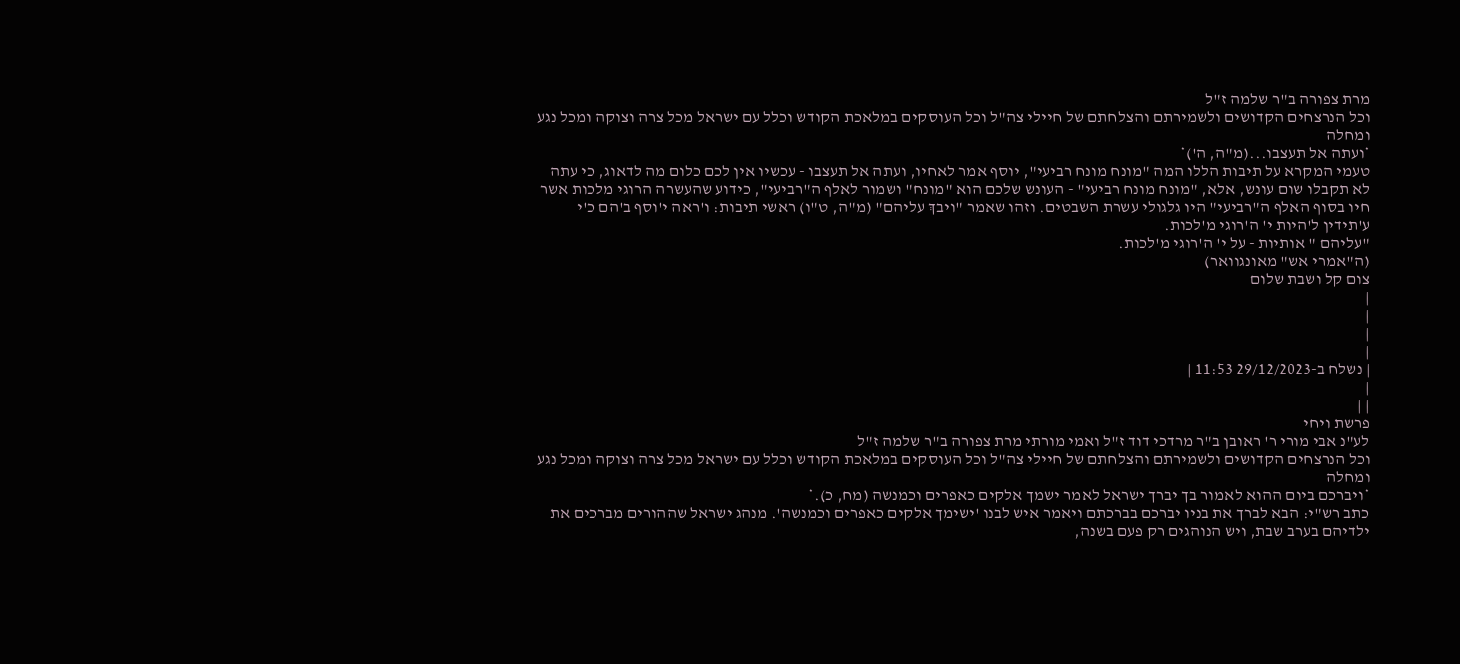מרת צפורה ב"ר שלמה ז"ל
וכל הנרצחים הקדושים ולשמירתם והצלחתם של חיילי צה"ל וכל העוסקים במלאכת הקודש וכלל עם ישראל מכל צרה וצוקה ומכל נגע ומחלה
*ועתה אל תעצבו...(מ"ה, ה')*
טעמי המקרא על תיבות הללו המה "מונח מונח רביעי", יוסף אמר לאחיו, ועתה אל תעצבו - עכשיו אין לכם כלום מה לדאוג, כי עתה לא תקבלו שום עונש, אלא, "מונח מונח רביעי" - העונש שלכם הוא "מונח" ושמור לאלף ה"רביעי", כידוע שהעשרה הרוגי מלכות אשר חיו בסוף האלף ה"רביעי" היו גלגולי עשרת השבטים. וזהו שאמר "ויבךְ עליהם" (מ"ה, ט"ו) ראשי תיבות: ו'ראה י'וסף ב'הם כ'י ע'תידין ל'היות י' ה'רוגי מ'לכות.
"עליהם " אותיות - על י' ה'רוגי מ'לכות.
(ה"אמרי אש" מאונגוואר)
צום קל ושבת שלום
|
|
|
|
| נשלח ב-29/12/2023 11:53 |
|
| |
פרשת ויחי
לע"נ אבי מורי ר' ראובן ב"ר מרדכי דוד ז"ל ואמי מורתי מרת צפורה ב"ר שלמה ז"ל
וכל הנרצחים הקדושים ולשמירתם והצלחתם של חיילי צה"ל וכל העוסקים במלאכת הקודש וכלל עם ישראל מכל צרה וצוקה ומכל נגע ומחלה
*ויברכם ביום ההוא לאמור בך יברך ישראל לאמר ישמך אלקים כאפרים וכמנשה (מח, כ).*
כתב רש"י: הבא לברך את בניו יברכם בברכתם ויאמר איש לבנו 'ישימך אלקים כאפרים וכמנשה'. מנהג ישראל שההורים מברכים את ילדיהם בערב שבת, ויש הנוהגים רק פעם בשנה,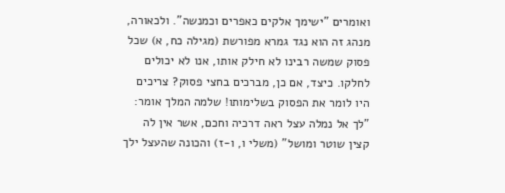ואומרים "ישימך אלקים כאפרים וכמנשה". ולכאורה, מנהג זה הוא נגד גמרא מפורשת (מגילה כח, א) שכל פסוק שמשה רבינו לא חילק אותו, אנו לא יכולים לחלקו. כיצד, אם כן, מברכים בחצי פסוק? צריכים היו לומר את הפסוק בשלימותו! שלמה המלך אומר: "לך אל נמלה עצל ראה דרכיה וחכם, אשר אין לה קצין שוטר ומושל" (משלי ו, ו-ז) והכונה שהעצל ילך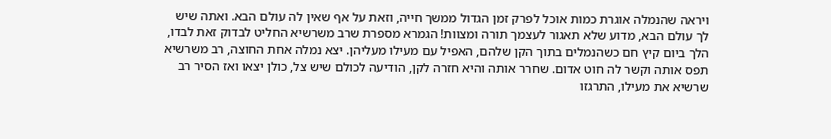ויראה שהנמלה אוגרת כמות אוכל לפרק זמן הגדול ממשך חייה, וזאת על אף שאין לה עולם הבא. ואתה שיש לך עולם הבא, מדוע שלא תאגור לעצמך תורה ומצוות! הגמרא מספרת שרב משרשיא החליט לבדוק זאת לבדו, הלך ביום קיץ חם כשהנמלים בתוך הקן שלהם, האפיל עם מעילו מעליהן. יצא נמלה אחת החוצה, רב משרשיא תפס אותה וקשר לה חוט אדום. שחרר אותה והיא חזרה לקן, הודיעה לכולם שיש צל, כולן יצאו ואז הסיר רב שרשיא את מעילו, התרגזו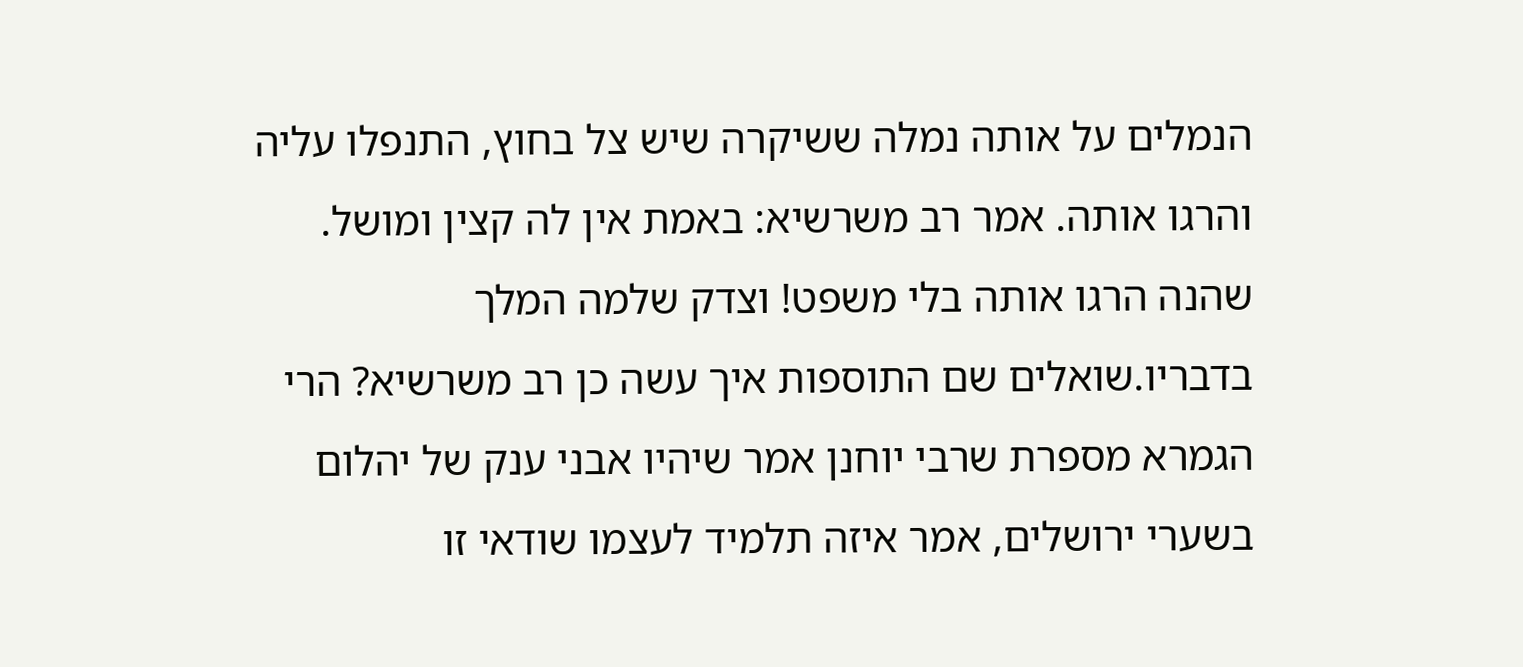הנמלים על אותה נמלה ששיקרה שיש צל בחוץ, התנפלו עליה והרגו אותה. אמר רב משרשיא: באמת אין לה קצין ומושל. שהנה הרגו אותה בלי משפט! וצדק שלמה המלך בדבריו.שואלים שם התוספות איך עשה כן רב משרשיא? הרי הגמרא מספרת שרבי יוחנן אמר שיהיו אבני ענק של יהלום בשערי ירושלים, אמר איזה תלמיד לעצמו שודאי זו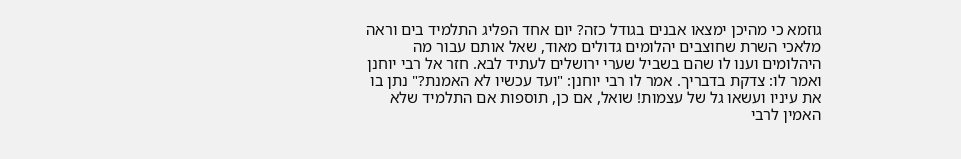גוזמא כי מהיכן ימצאו אבנים בגודל כזה? יום אחד הפליג התלמיד בים וראה מלאכי השרת שחוצבים יהלומים גדולים מאוד, שאל אותם עבור מה היהלומים וענו לו שהם בשביל שערי ירושלים לעתיד לבא. חזר אל רבי יוחנן ואמר לו: צדקת בדבריך. אמר לו רבי יוחנן: "ועד עכשיו לא האמנת?" נתן בו את עיניו ועשאו גל של עצמות! שואל, אם כן, תוספות אם התלמיד שלא האמין לרבי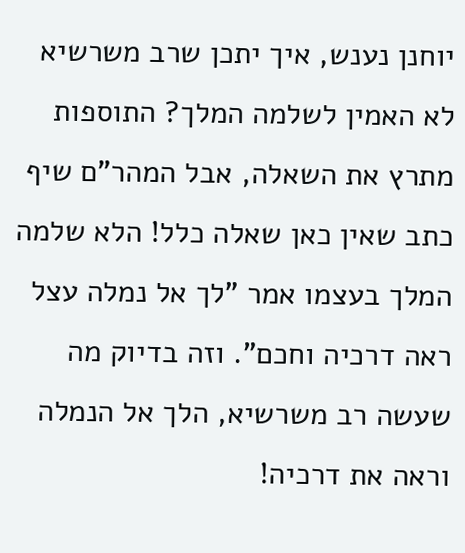יוחנן נענש, איך יתכן שרב משרשיא לא האמין לשלמה המלך? התוספות מתרץ את השאלה, אבל המהר"ם שיף כתב שאין כאן שאלה כלל! הלא שלמה המלך בעצמו אמר "לך אל נמלה עצל ראה דרכיה וחכם". וזה בדיוק מה שעשה רב משרשיא, הלך אל הנמלה וראה את דרכיה!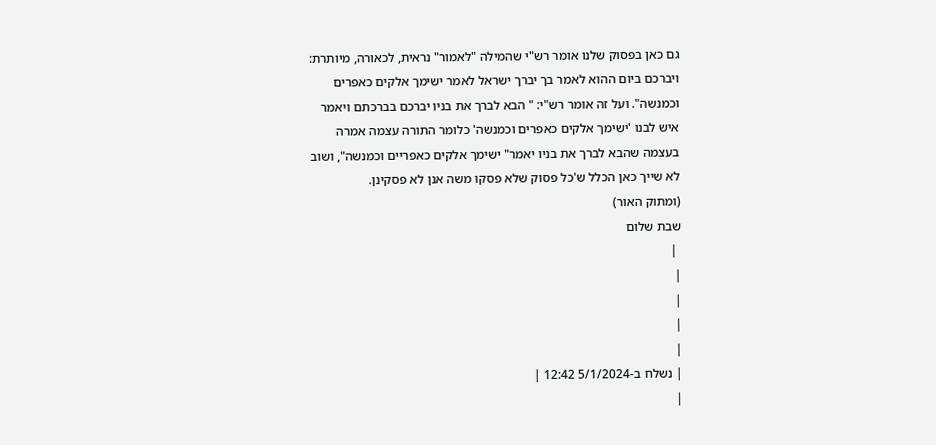גם כאן בפסוק שלנו אומר רש"י שהמילה "לאמור" נראית, לכאורה, מיותרת: ויברכם ביום ההוא לאמר בך יברך ישראל לאמר ישימך אלקים כאפרים וכמנשה". ועל זה אומר רש"י: " הבא לברך את בניו יברכם בברכתם ויאמר איש לבנו 'ישימך אלקים כאפרים וכמנשה' כלומר התורה עצמה אמרה בעצמה שהבא לברך את בניו יאמר" ישימך אלקים כאפריים וכמנשה", ושוב לא שייך כאן הכלל ש'כל פסוק שלא פסקו משה אנן לא פסקינן.
(ומתוק האור)
שבת שלום
 |
|
|
|
|
| נשלח ב-5/1/2024 12:42 |
|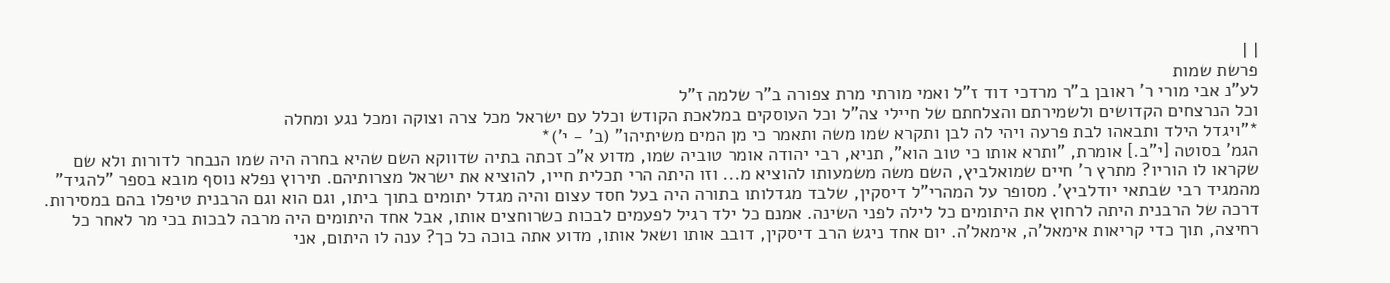| |
פרשת שמות
לע"נ אבי מורי ר' ראובן ב"ר מרדכי דוד ז"ל ואמי מורתי מרת צפורה ב"ר שלמה ז"ל
וכל הנרצחים הקדושים ולשמירתם והצלחתם של חיילי צה"ל וכל העוסקים במלאכת הקודש וכלל עם ישראל מכל צרה וצוקה ומכל נגע ומחלה
*"ויגדל הילד ותבאהו לבת פרעה ויהי לה לבן ותקרא שמו משה ותאמר כי מן המים משיתיהו" (ב' - י')*
הגמ' בסוטה [י"ב.] אומרת, "ותרא אותו כי טוב הוא", תניא, רבי יהודה אומר טוביה שמו, מדוע א"כ זכתה בתיה שדווקא השם שהיא בחרה היה שמו הנבחר לדורות ולא שם שקראו לו הוריו? מתרץ ר' חיים שמואלביץ, השם משה משמעותו להוציא מ... וזו היתה הרי תכלית חייו, להוציא את ישראל מצרותיהם. תירוץ נפלא נוסף מובא בספר "להגיד" מהמגיד רבי שבתאי יודלביץ'. מסופר על המהרי"ל דיסקין, שלבד מגדלותו בתורה היה בעל חסד עצום והיה מגדל יתומים בתוך ביתו, וגם הוא וגם הרבנית טיפלו בהם במסירות. דרכה של הרבנית היתה לרחוץ את היתומים כל לילה לפני השינה. אמנם כל ילד רגיל לפעמים לבכות כשרוחצים אותו, אבל אחד היתומים היה מרבה לבכות בכי מר לאחר כל רחיצה, תוך כדי קריאות אימאל'ה, אימאל'ה. יום אחד ניגש הרב דיסקין, דובב אותו ושאל אותו, מדוע אתה בוכה כל כך? ענה לו היתום, אני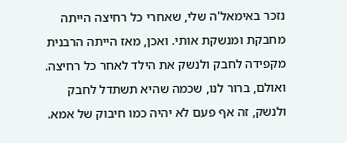נזכר באימאל'ה שלי, שאחרי כל רחיצה הייתה מחבקת ומנשקת אותי. ואכן, מאז הייתה הרבנית מקפידה לחבק ולנשק את הילד לאחר כל רחיצה. ואולם, ברור לנו, שכמה שהיא תשתדל לחבק ולנשק, זה אף פעם לא יהיה כמו חיבוק של אמא.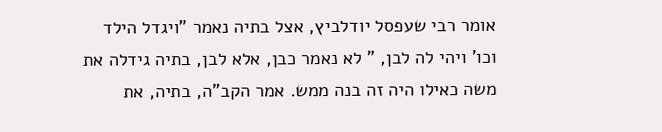אומר רבי שעפסל יודלביץ, אצל בתיה נאמר "ויגדל הילד וכו' ויהי לה לבן, " לא נאמר כבן, אלא לבן, בתיה גידלה את משה כאילו היה זה בנה ממש. אמר הקב"ה, בתיה, את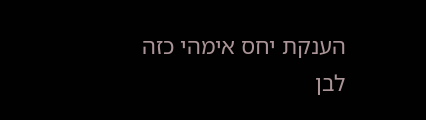הענקת יחס אימהי כזה לבן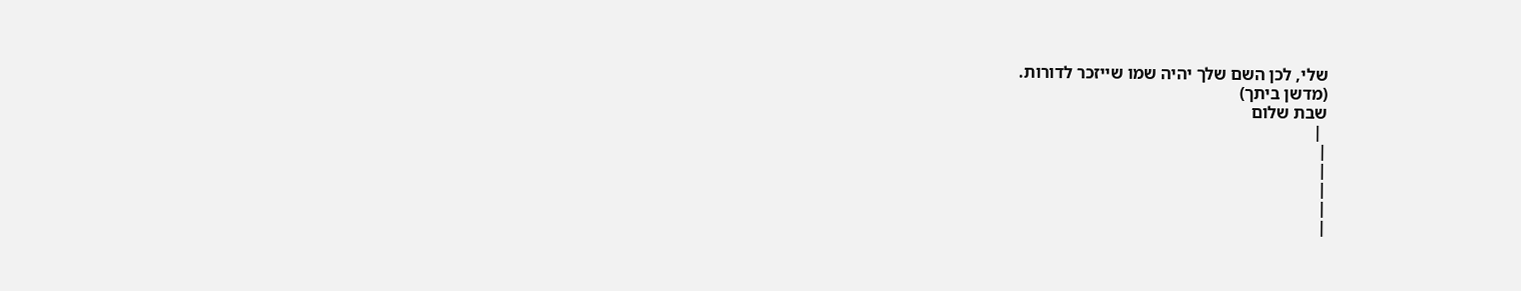שלי, לכן השם שלך יהיה שמו שייזכר לדורות.
(מדשן ביתך)
שבת שלום
 |
|
|
|
|
|